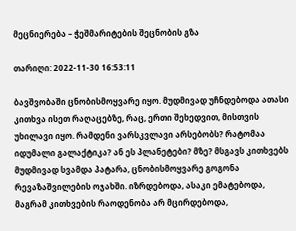მეცნიერება – ჭეშმარიტების შეცნობის გზა

თარიღი: 2022-11-30 16:53:11

ბავშვობაში ცნობისმოყვარე იყო. მუდმივად უჩნდებოდა ათასი კითხვა ისეთ რაღაცებზე, რაც, ერთი შეხედვით, მისთვის უხილავი იყო. რამდენი ვარსკვლავი არსებობს? რატომაა იდუმალი გალაქტიკა? ან ეს პლანეტები? მზე? მსგავს კითხვებს მუდმივად სვამდა პატარა, ცნობისმოყვარე გოგონა რევაზაშვილების ოჯახში. იზრდებოდა, ასაკი ემატებოდა, მაგრამ კითხვების რაოდენობა არ მცირდებოდა,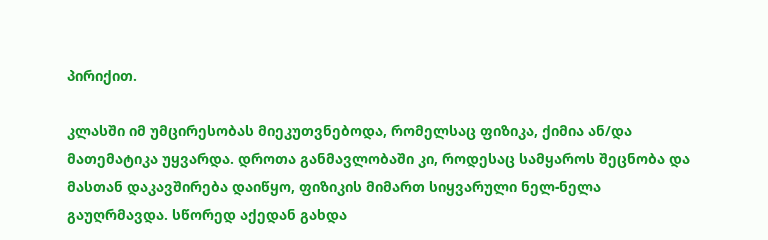პირიქით.

კლასში იმ უმცირესობას მიეკუთვნებოდა, რომელსაც ფიზიკა, ქიმია ან/და მათემატიკა უყვარდა. დროთა განმავლობაში კი, როდესაც სამყაროს შეცნობა და მასთან დაკავშირება დაიწყო, ფიზიკის მიმართ სიყვარული ნელ-ნელა გაუღრმავდა. სწორედ აქედან გახდა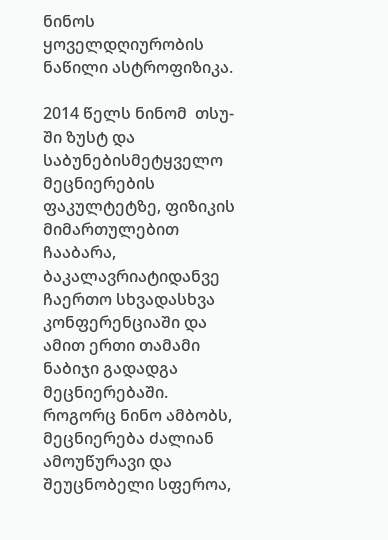ნინოს ყოველდღიურობის ნაწილი ასტროფიზიკა.

2014 წელს ნინომ  თსუ-ში ზუსტ და საბუნებისმეტყველო მეცნიერების ფაკულტეტზე, ფიზიკის მიმართულებით ჩააბარა, ბაკალავრიატიდანვე ჩაერთო სხვადასხვა კონფერენციაში და ამით ერთი თამამი ნაბიჯი გადადგა მეცნიერებაში.
როგორც ნინო ამბობს, მეცნიერება ძალიან ამოუწურავი და შეუცნობელი სფეროა,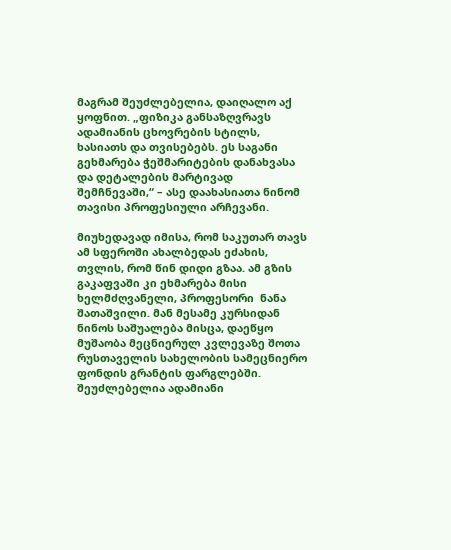მაგრამ შეუძლებელია, დაიღალო აქ ყოფნით. „ფიზიკა განსაზღვრავს ადამიანის ცხოვრების სტილს, ხასიათს და თვისებებს. ეს საგანი გეხმარება ჭეშმარიტების დანახვასა და დეტალების მარტივად შემჩნევაში,“ – ასე დაახასიათა ნინომ თავისი პროფესიული არჩევანი.

მიუხედავად იმისა, რომ საკუთარ თავს ამ სფეროში ახალბედას ეძახის, თვლის, რომ წინ დიდი გზაა. ამ გზის გაკაფვაში კი ეხმარება მისი ხელმძღვანელი, პროფესორი  ნანა შათაშვილი. მან მესამე კურსიდან ნინოს საშუალება მისცა, დაეწყო მუშაობა მეცნიერულ კვლევაზე შოთა რუსთაველის სახელობის სამეცნიერო ფონდის გრანტის ფარგლებში. შეუძლებელია ადამიანი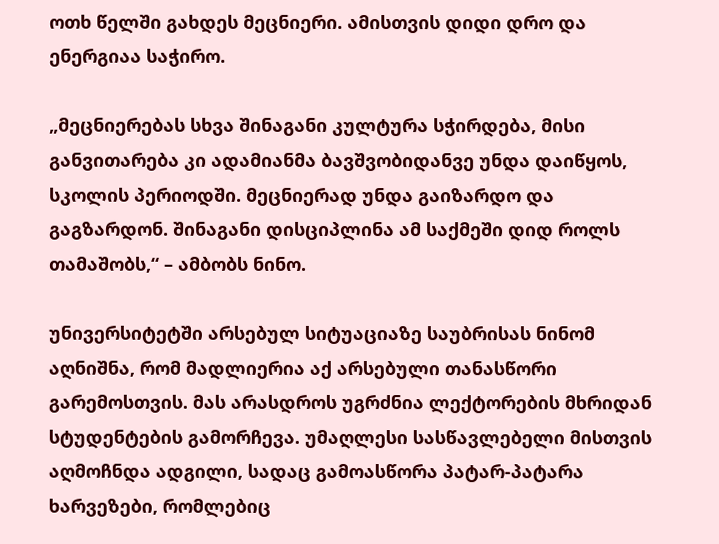ოთხ წელში გახდეს მეცნიერი. ამისთვის დიდი დრო და ენერგიაა საჭირო.

„მეცნიერებას სხვა შინაგანი კულტურა სჭირდება, მისი განვითარება კი ადამიანმა ბავშვობიდანვე უნდა დაიწყოს, სკოლის პერიოდში. მეცნიერად უნდა გაიზარდო და გაგზარდონ. შინაგანი დისციპლინა ამ საქმეში დიდ როლს თამაშობს,“ – ამბობს ნინო.

უნივერსიტეტში არსებულ სიტუაციაზე საუბრისას ნინომ აღნიშნა, რომ მადლიერია აქ არსებული თანასწორი გარემოსთვის. მას არასდროს უგრძნია ლექტორების მხრიდან სტუდენტების გამორჩევა. უმაღლესი სასწავლებელი მისთვის აღმოჩნდა ადგილი, სადაც გამოასწორა პატარ-პატარა ხარვეზები, რომლებიც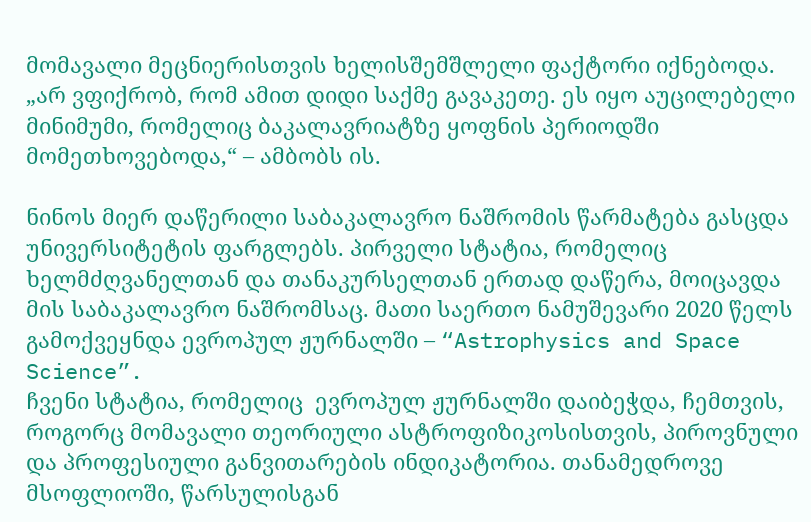მომავალი მეცნიერისთვის ხელისშემშლელი ფაქტორი იქნებოდა. „არ ვფიქრობ, რომ ამით დიდი საქმე გავაკეთე. ეს იყო აუცილებელი მინიმუმი, რომელიც ბაკალავრიატზე ყოფნის პერიოდში მომეთხოვებოდა,“ – ამბობს ის.

ნინოს მიერ დაწერილი საბაკალავრო ნაშრომის წარმატება გასცდა უნივერსიტეტის ფარგლებს. პირველი სტატია, რომელიც ხელმძღვანელთან და თანაკურსელთან ერთად დაწერა, მოიცავდა მის საბაკალავრო ნაშრომსაც. მათი საერთო ნამუშევარი 2020 წელს გამოქვეყნდა ევროპულ ჟურნალში – “Astrophysics and Space Science”.
ჩვენი სტატია, რომელიც  ევროპულ ჟურნალში დაიბეჭდა, ჩემთვის, როგორც მომავალი თეორიული ასტროფიზიკოსისთვის, პიროვნული და პროფესიული განვითარების ინდიკატორია. თანამედროვე მსოფლიოში, წარსულისგან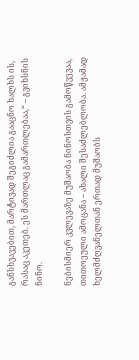განსხვავებით, მარტივად შეგიძლია გააცნო ხალხს ის, რასაც აკეთებ. ეს მართლაც გამართლებაა,“ – გვიხსნის ნინო.

ნებისმიერ კვლევაზე მუშაობა ნინოსთვის გამოწვევაა, თითოეული ამოცანა – ახალი შესაძლებლობა. ამჟამად ხელმძღვანელთან ერთად მუშაობს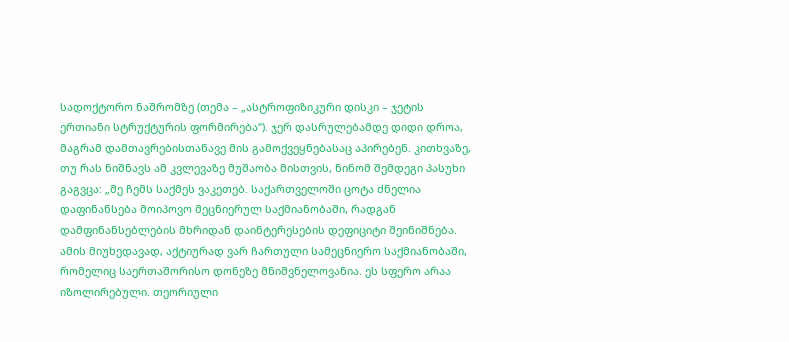სადოქტორო ნაშრომზე (თემა – „ასტროფიზიკური დისკი – ჯეტის ერთიანი სტრუქტურის ფორმირება“). ჯერ დასრულებამდე დიდი დროა, მაგრამ დამთავრებისთანავე მის გამოქვეყნებასაც აპირებენ. კითხვაზე, თუ რას ნიშნავს ამ კვლევაზე მუშაობა მისთვის, ნინომ შემდეგი პასუხი გაგვცა: „მე ჩემს საქმეს ვაკეთებ. საქართველოში ცოტა ძნელია დაფინანსება მოიპოვო მეცნიერულ საქმიანობაში, რადგან დამფინანსებლების მხრიდან დაინტერესების დეფიციტი შეინიშნება. ამის მიუხედავად, აქტიურად ვარ ჩართული სამეცნიერო საქმიანობაში, რომელიც საერთაშორისო დონეზე მნიშვნელოვანია. ეს სფერო არაა იზოლირებული. თეორიული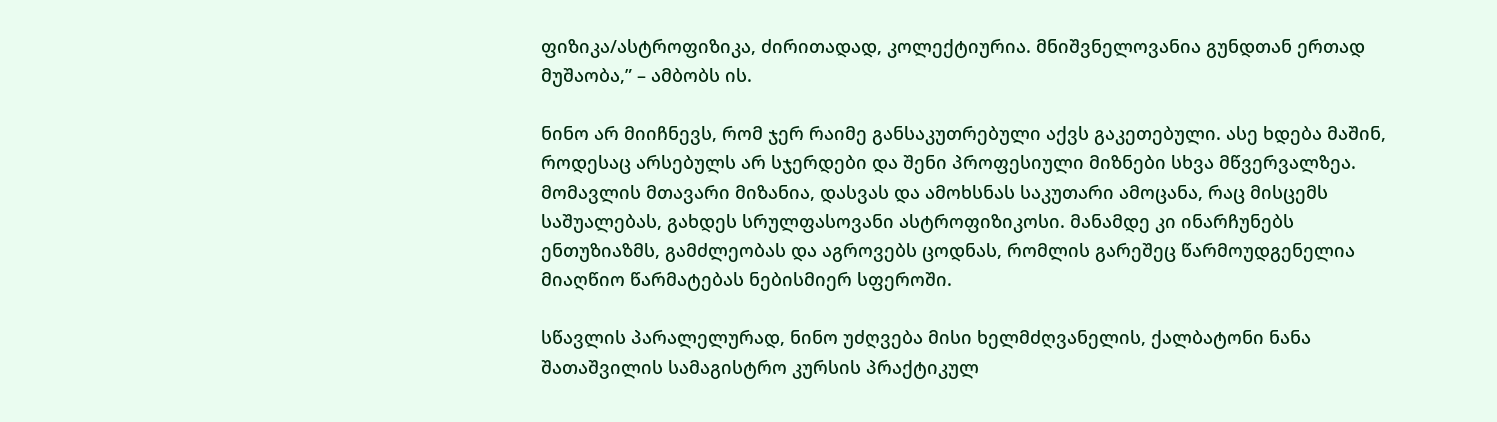ფიზიკა/ასტროფიზიკა, ძირითადად, კოლექტიურია. მნიშვნელოვანია გუნდთან ერთად მუშაობა,” – ამბობს ის.

ნინო არ მიიჩნევს, რომ ჯერ რაიმე განსაკუთრებული აქვს გაკეთებული. ასე ხდება მაშინ, როდესაც არსებულს არ სჯერდები და შენი პროფესიული მიზნები სხვა მწვერვალზეა. მომავლის მთავარი მიზანია, დასვას და ამოხსნას საკუთარი ამოცანა, რაც მისცემს საშუალებას, გახდეს სრულფასოვანი ასტროფიზიკოსი. მანამდე კი ინარჩუნებს ენთუზიაზმს, გამძლეობას და აგროვებს ცოდნას, რომლის გარეშეც წარმოუდგენელია მიაღწიო წარმატებას ნებისმიერ სფეროში.

სწავლის პარალელურად, ნინო უძღვება მისი ხელმძღვანელის, ქალბატონი ნანა შათაშვილის სამაგისტრო კურსის პრაქტიკულ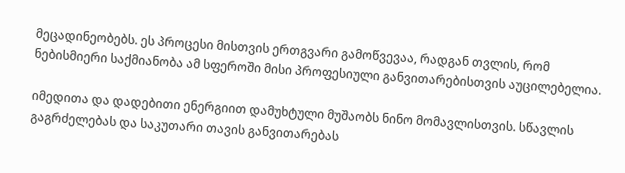მეცადინეობებს. ეს პროცესი მისთვის ერთგვარი გამოწვევაა, რადგან თვლის, რომ ნებისმიერი საქმიანობა ამ სფეროში მისი პროფესიული განვითარებისთვის აუცილებელია.

იმედითა და დადებითი ენერგიით დამუხტული მუშაობს ნინო მომავლისთვის. სწავლის გაგრძელებას და საკუთარი თავის განვითარებას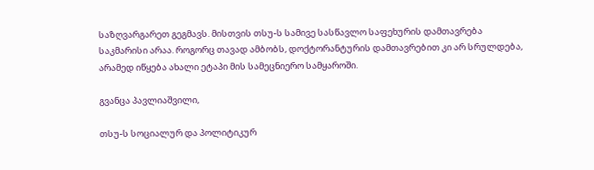საზღვარგარეთ გეგმავს. მისთვის თსუ-ს სამივე სასწავლო საფეხურის დამთავრება საკმარისი არაა. როგორც თავად ამბობს, დოქტორანტურის დამთავრებით კი არ სრულდება, არამედ იწყება ახალი ეტაპი მის სამეცნიერო სამყაროში.

გვანცა პავლიაშვილი,

თსუ-ს სოციალურ და პოლიტიკურ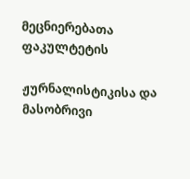მეცნიერებათა ფაკულტეტის

ჟურნალისტიკისა და მასობრივი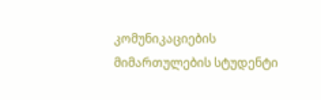კომუნიკაციების მიმართულების სტუდენტი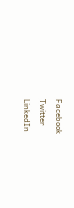Facebook
Twitter
LinkedIn